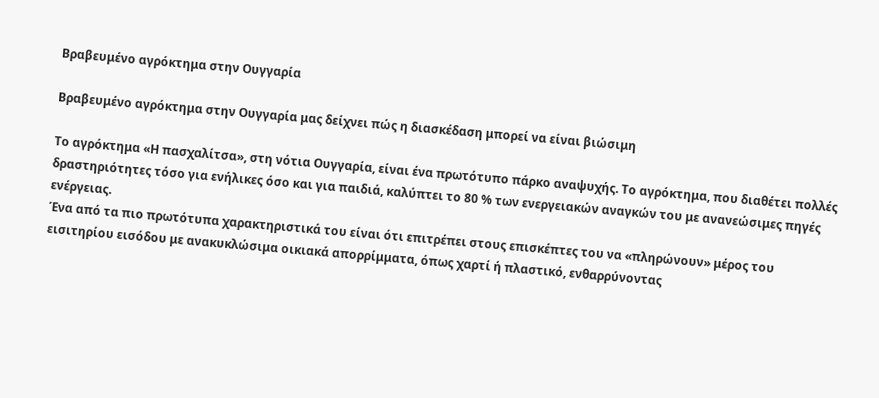Βραβευμένο αγρόκτημα στην Ουγγαρία

Βραβευμένο αγρόκτημα στην Ουγγαρία μας δείχνει πώς η διασκέδαση μπορεί να είναι βιώσιμη

Το αγρόκτημα «Η πασχαλίτσα», στη νότια Ουγγαρία, είναι ένα πρωτότυπο πάρκο αναψυχής. Το αγρόκτημα, που διαθέτει πολλές δραστηριότητες τόσο για ενήλικες όσο και για παιδιά, καλύπτει το 80 % των ενεργειακών αναγκών του με ανανεώσιμες πηγές ενέργειας.
Ένα από τα πιο πρωτότυπα χαρακτηριστικά του είναι ότι επιτρέπει στους επισκέπτες του να «πληρώνουν» μέρος του εισιτηρίου εισόδου με ανακυκλώσιμα οικιακά απορρίμματα, όπως χαρτί ή πλαστικό, ενθαρρύνοντας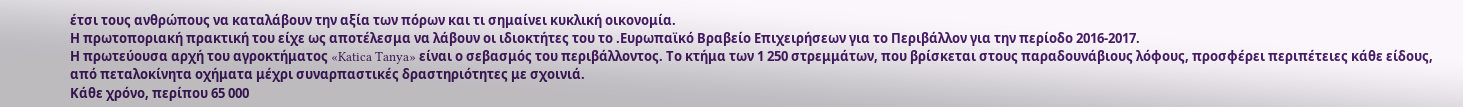έτσι τους ανθρώπους να καταλάβουν την αξία των πόρων και τι σημαίνει κυκλική οικονομία.
Η πρωτοποριακή πρακτική του είχε ως αποτέλεσμα να λάβουν οι ιδιοκτήτες του το .Ευρωπαϊκό Βραβείο Επιχειρήσεων για το Περιβάλλον για την περίοδο 2016-2017.
Η πρωτεύουσα αρχή του αγροκτήματος «Katica Tanya» είναι ο σεβασμός του περιβάλλοντος. Το κτήμα των 1 250 στρεμμάτων, που βρίσκεται στους παραδουνάβιους λόφους, προσφέρει περιπέτειες κάθε είδους, από πεταλοκίνητα οχήματα μέχρι συναρπαστικές δραστηριότητες με σχοινιά.
Κάθε χρόνο, περίπου 65 000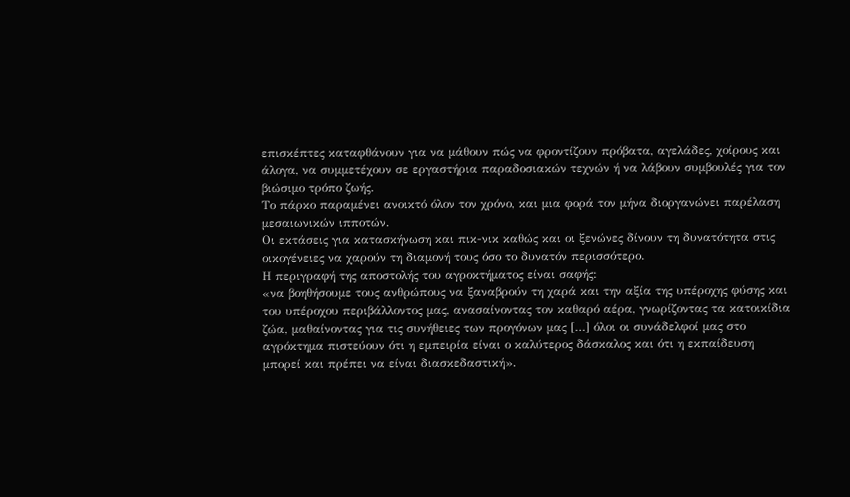επισκέπτες καταφθάνουν για να μάθουν πώς να φροντίζουν πρόβατα, αγελάδες, χοίρους και άλογα, να συμμετέχουν σε εργαστήρια παραδοσιακών τεχνών ή να λάβουν συμβουλές για τον βιώσιμο τρόπο ζωής.
Το πάρκο παραμένει ανοικτό όλον τον χρόνο, και μια φορά τον μήνα διοργανώνει παρέλαση μεσαιωνικών ιπποτών.
Οι εκτάσεις για κατασκήνωση και πικ-νικ καθώς και οι ξενώνες δίνουν τη δυνατότητα στις οικογένειες να χαρούν τη διαμονή τους όσο το δυνατόν περισσότερο.
Η περιγραφή της αποστολής του αγροκτήματος είναι σαφής:
«να βοηθήσουμε τους ανθρώπους να ξαναβρούν τη χαρά και την αξία της υπέροχης φύσης και του υπέροχου περιβάλλοντος μας, ανασαίνοντας τον καθαρό αέρα, γνωρίζοντας τα κατοικίδια ζώα, μαθαίνοντας για τις συνήθειες των προγόνων μας […] όλοι οι συνάδελφοί μας στο αγρόκτημα πιστεύουν ότι η εμπειρία είναι ο καλύτερος δάσκαλος και ότι η εκπαίδευση μπορεί και πρέπει να είναι διασκεδαστική».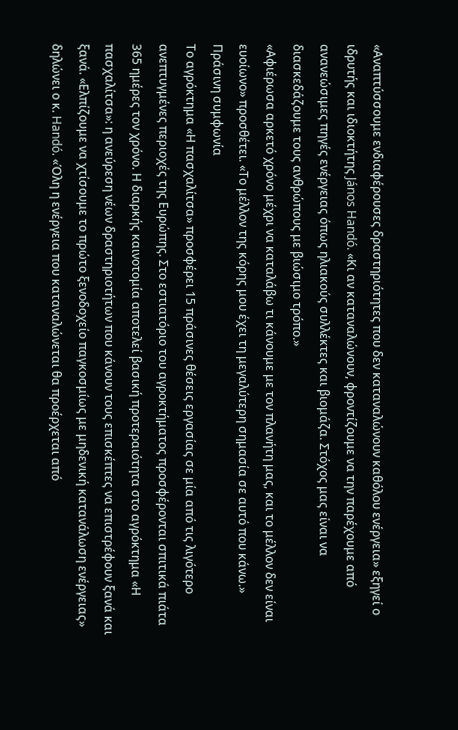«Αναπτύσσουμε ενδιαφέρουσες δραστηριότητες που δεν καταναλώνουν καθόλου ενέργεια» εξηγεί ο ιδρυτής και ιδιοκτήτης János Handó. «Κι αν καταναλώνουν, φροντίζουμε να την παρέχουμε από ανανεώσιμες πηγές ενέργειας όπως ηλιακούς συλλέκτες και βιομάζα. Στόχος μας είναι να διασκεδάζουμε τους ανθρώπους με βιώσιμο τρόπο.»
«Αφιέρωσα αρκετό χρόνο μέχρι να καταλάβω τι κάνουμε με τον πλανήτη μας, και το μέλλον δεν είναι ευοίωνο» προσθέτει. «Το μέλλον της κόρης μου έχει τη μεγαλύτερη σημασία σε αυτό που κάνω.»
Πράσινη συμφωνία
Το αγρόκτημα «Η πασχαλίτσα» προσφέρει 15 πράσινες θέσεις εργασίας σε μία από τις λιγότερο ανεπτυγμένες περιοχές της Ευρώπης. Στο εστιατόριο του αγροκτήματος προσφέρονται σπιτικά πιάτα 365 ημέρες τον χρόνο. Η διαρκής καινοτομία αποτελεί βασική προτεραιότητα στο αγρόκτημα «Η πασχαλίτσα»: η ανεύρεση νέων δραστηριοτήτων που κάνουν τους επισκέπτες να επιστρέφουν ξανά και ξανά. «Ελπίζουμε να χτίσουμε το πρώτο ξενοδοχείο παγκοσμίως με μηδενική κατανάλωση ενέργειας» δηλώνει ο κ. Handó. «Όλη η ενέργεια που καταναλώνεται θα προέρχεται από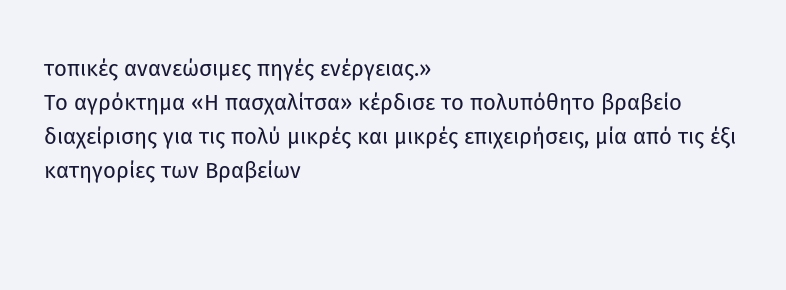τοπικές ανανεώσιμες πηγές ενέργειας.»
Το αγρόκτημα «Η πασχαλίτσα» κέρδισε το πολυπόθητο βραβείο διαχείρισης για τις πολύ μικρές και μικρές επιχειρήσεις, μία από τις έξι κατηγορίες των Βραβείων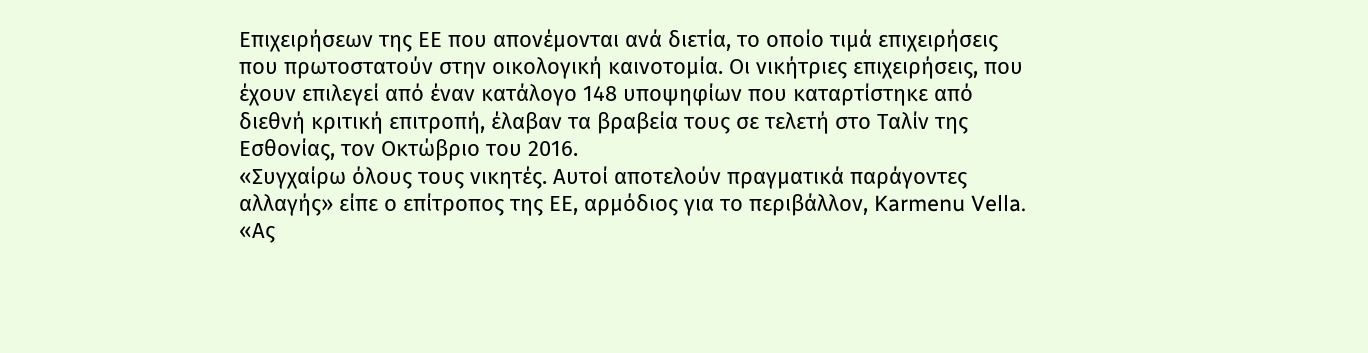Επιχειρήσεων της ΕΕ που απονέμονται ανά διετία, το οποίο τιμά επιχειρήσεις που πρωτοστατούν στην οικολογική καινοτομία. Οι νικήτριες επιχειρήσεις, που έχουν επιλεγεί από έναν κατάλογο 148 υποψηφίων που καταρτίστηκε από διεθνή κριτική επιτροπή, έλαβαν τα βραβεία τους σε τελετή στο Ταλίν της Εσθονίας, τον Οκτώβριο του 2016.
«Συγχαίρω όλους τους νικητές. Αυτοί αποτελούν πραγματικά παράγοντες αλλαγής» είπε ο επίτροπος της ΕΕ, αρμόδιος για το περιβάλλον, Karmenu Vella. «Ας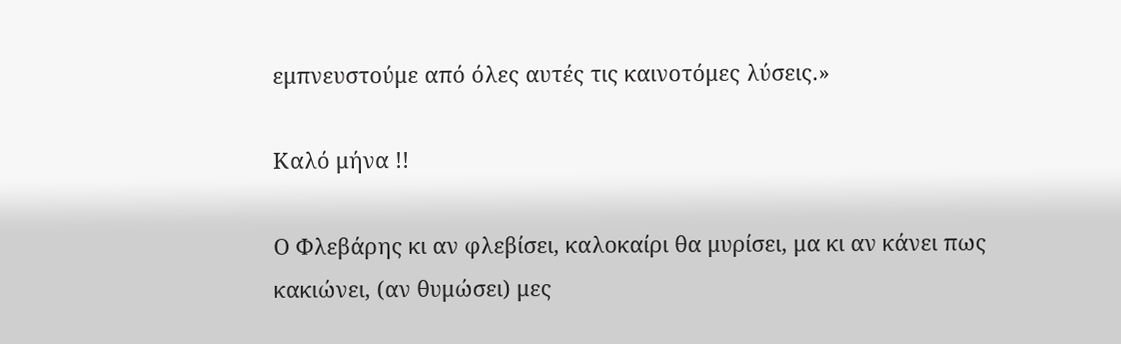εμπνευστούμε από όλες αυτές τις καινοτόμες λύσεις.»

Καλό μήνα !!

Ο Φλεβάρης κι αν φλεβίσει, καλοκαίρι θα μυρίσει, μα κι αν κάνει πως κακιώνει, (αν θυμώσει) μες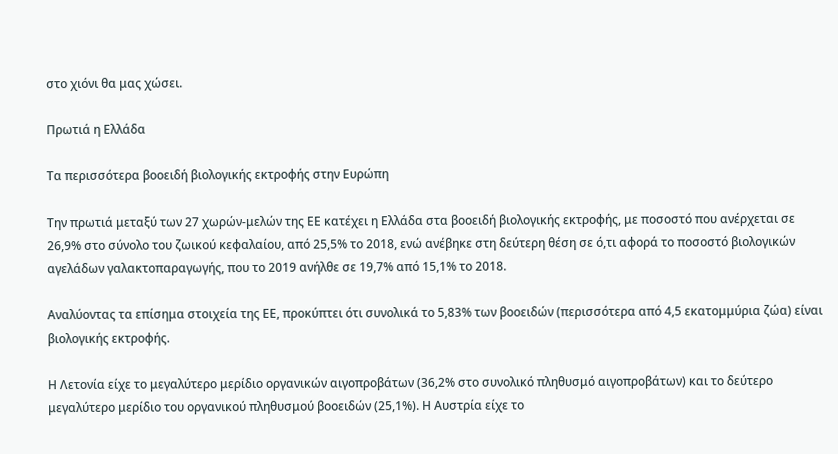στο χιόνι θα μας χώσει.

Πρωτιά η Ελλάδα

Τα περισσότερα βοοειδή βιολογικής εκτροφής στην Ευρώπη

Την πρωτιά μεταξύ των 27 χωρών-μελών της ΕΕ κατέχει η Ελλάδα στα βοοειδή βιολογικής εκτροφής, με ποσοστό που ανέρχεται σε 26,9% στο σύνολο του ζωικού κεφαλαίου, από 25,5% το 2018, ενώ ανέβηκε στη δεύτερη θέση σε ό,τι αφορά το ποσοστό βιολογικών αγελάδων γαλακτοπαραγωγής, που το 2019 ανήλθε σε 19,7% από 15,1% το 2018.

Αναλύοντας τα επίσημα στοιχεία της ΕΕ, προκύπτει ότι συνολικά το 5,83% των βοοειδών (περισσότερα από 4,5 εκατομμύρια ζώα) είναι βιολογικής εκτροφής.

Η Λετονία είχε το μεγαλύτερο μερίδιο οργανικών αιγοπροβάτων (36,2% στο συνολικό πληθυσμό αιγοπροβάτων) και το δεύτερο μεγαλύτερο μερίδιο του οργανικού πληθυσμού βοοειδών (25,1%). Η Αυστρία είχε το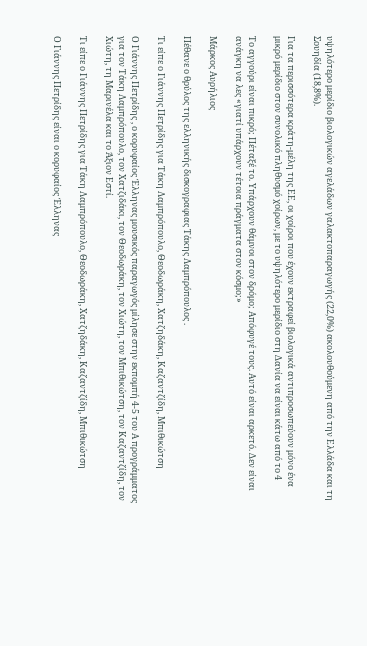υψηλότερο μερίδιο βιολογικών αγελάδων γαλακτοπαραγωγής (22,0%) ακολουθούμενη από την Ελλάδα και τη Σουηδία (18,8%).

Για τα περισσότερα κράτη-μέλη της ΕΕ, οι χοίροι που έχουν εκτραφεί βιολογικά αντιπροσωπεύουν μόνο ένα μικρό μερίδιο στον συνολικό πληθυσμό χοίρων, με το υψηλότερο μερίδιο στη Δανία να είναι κάτω από το 4

Το αγγούρι είναι πικρό; Πέταξέ το. Υπάρχουν θάμνοι στον δρόμο; Απόφυγέ τους. Αυτό είναι αρκετό. Δεν είναι ανάγκη να λες «γιατί υπάρχουν τέτοια πράγματα στον κόσμο;»

Μάρκος Αυρήλιος

Πέθανε ο θρύλος της ελληνικής δισκογραφιας Τάκης Λαμπρόπουλος .

Τι είπε ο Γιάννης Πετρίδης για Τάκη Λαμπρόπουλο, Θεοδωράκη, Χατζηδάκη, Καζαντζίδη, Μπιθικώτση

Ο Γιάννης Πετρίδης , ο κορυφαίος Έλληνας μουσικός παραγωγός μίλησε στην εκπομπή 4-5 του Α προγράμματος για τον Τάκη Λαμπρόπουλο, τον Χατζιδάκι, τον Θεοδωράκη, τον Χιώτη, τον Μπιθικώτση, τον Καζαντζίδη, τον Χιώτη, τη Μαρινέλα και το Άξιον Εστί.

Τι είπε ο Γιάννης Πετρίδης για Τάκη Λαμπρόπουλο, Θεοδωράκη, Χατζηδάκη, Καζαντζίδη, Μπιθικώτση

Ο Γιάννης Πετρίδης είναι ο κορυφαίος Έλληνας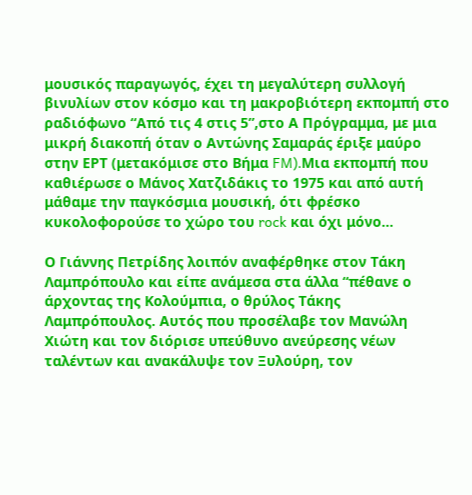μουσικός παραγωγός, έχει τη μεγαλύτερη συλλογή βινυλίων στον κόσμο και τη μακροβιότερη εκπομπή στο ραδιόφωνο “Από τις 4 στις 5”,στο Α Πρόγραμμα, με μια μικρή διακοπή όταν ο Αντώνης Σαμαράς έριξε μαύρο στην ΕΡΤ (μετακόμισε στο Βήμα FM).Mια εκπομπή που καθιέρωσε ο Μάνος Χατζιδάκις το 1975 και από αυτή μάθαμε την παγκόσμια μουσική, ότι φρέσκο κυκολοφορούσε το χώρο του rock και όχι μόνο…

Ο Γιάννης Πετρίδης λοιπόν αναφέρθηκε στον Τάκη Λαμπρόπουλο και είπε ανάμεσα στα άλλα “πέθανε ο άρχοντας της Κολούμπια, ο θρύλος Τάκης Λαμπρόπουλος. Αυτός που προσέλαβε τον Μανώλη Χιώτη και τον διόρισε υπεύθυνο ανεύρεσης νέων ταλέντων και ανακάλυψε τον Ξυλούρη, τον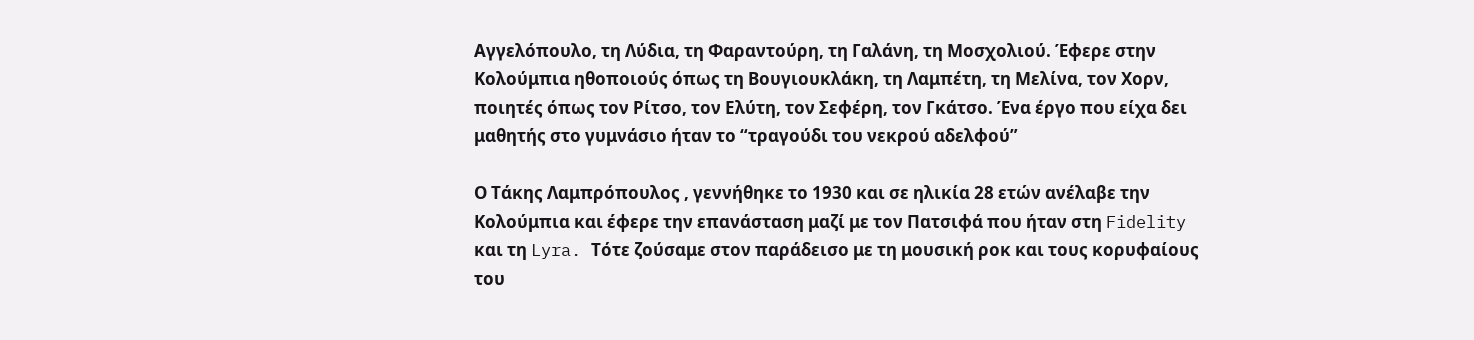Αγγελόπουλο, τη Λύδια, τη Φαραντούρη, τη Γαλάνη, τη Μοσχολιού. Έφερε στην Κολούμπια ηθοποιούς όπως τη Βουγιουκλάκη, τη Λαμπέτη, τη Μελίνα, τον Χορν, ποιητές όπως τον Ρίτσο, τον Ελύτη, τον Σεφέρη, τον Γκάτσο. Ένα έργο που είχα δει μαθητής στο γυμνάσιο ήταν το “τραγούδι του νεκρού αδελφού”

Ο Τάκης Λαμπρόπουλος , γεννήθηκε το 1930 και σε ηλικία 28 ετών ανέλαβε την Κολούμπια και έφερε την επανάσταση μαζί με τον Πατσιφά που ήταν στη Fidelity και τη Lyra. Τότε ζούσαμε στον παράδεισο με τη μουσική ροκ και τους κορυφαίους του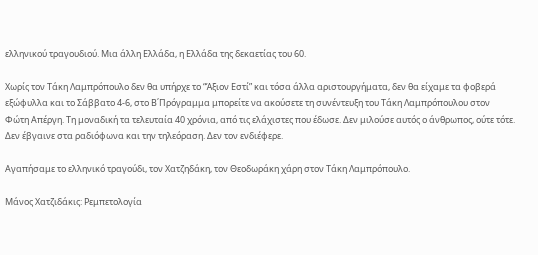ελληνικού τραγουδιού. Μια άλλη Ελλάδα, η Ελλάδα της δεκαετίας του 60.

Χωρίς τον Τάκη Λαμπρόπουλο δεν θα υπήρχε το “Άξιον Εστί” και τόσα άλλα αριστουργήματα, δεν θα είχαμε τα φοβερά εξώφυλλα και το Σάββατο 4-6, στο Β΄Πρόγραμμα μπορείτε να ακούσετε τη συνέντευξη του Τάκη Λαμπρόπουλου στον Φώτη Απέργη. Τη μοναδική τα τελευταία 40 χρόνια, από τις ελάχιστες που έδωσε. Δεν μιλούσε αυτός ο άνθρωπος, ούτε τότε. Δεν έβγαινε στα ραδιόφωνα και την τηλεόραση. Δεν τον ενδιέφερε.

Αγαπήσαμε το ελληνικό τραγούδι, τον Χατζηδάκη, τον Θεοδωράκη χάρη στον Τάκη Λαμπρόπουλο.

Μάνος Χατζιδάκις: Ρεμπετολογία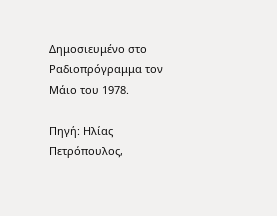Δημοσιευμένο στο Ραδιοπρόγραμμα τον Μάιο του 1978.

Πηγή: Ηλίας Πετρόπουλος,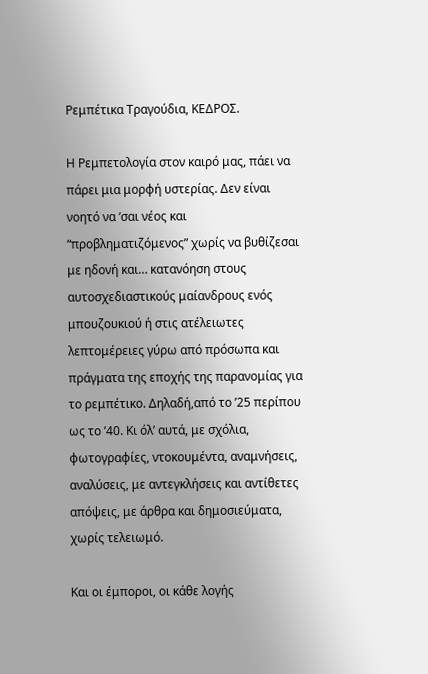Ρεμπέτικα Τραγούδια, ΚΕΔΡΟΣ.

Η Ρεμπετολογία στον καιρό μας, πάει να πάρει μια μορφή υστερίας. Δεν είναι νοητό να ‘σαι νέος και “προβληματιζόμενος” χωρίς να βυθίζεσαι με ηδονή και… κατανόηση στους αυτοσχεδιαστικούς μαίανδρους ενός μπουζουκιού ή στις ατέλειωτες λεπτομέρειες γύρω από πρόσωπα και πράγματα της εποχής της παρανομίας για το ρεμπέτικο. Δηλαδή,από το ’25 περίπου ως το ’40. Κι όλ’ αυτά, με σχόλια, φωτογραφίες, ντοκουμέντα, αναμνήσεις, αναλύσεις, με αντεγκλήσεις και αντίθετες απόψεις, με άρθρα και δημοσιεύματα, χωρίς τελειωμό.

Και οι έμποροι, οι κάθε λογής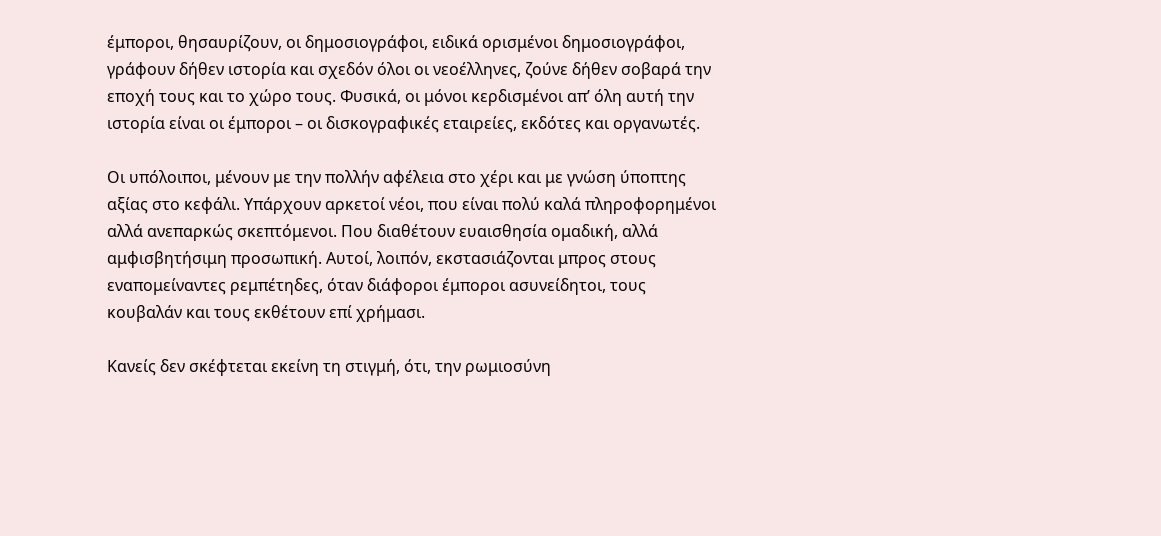έμποροι, θησαυρίζουν, οι δημοσιογράφοι, ειδικά ορισμένοι δημοσιογράφοι, γράφουν δήθεν ιστορία και σχεδόν όλοι οι νεοέλληνες, ζούνε δήθεν σοβαρά την εποχή τους και το χώρο τους. Φυσικά, οι μόνοι κερδισμένοι απ’ όλη αυτή την ιστορία είναι οι έμποροι – οι δισκογραφικές εταιρείες, εκδότες και οργανωτές.

Οι υπόλοιποι, μένουν με την πολλήν αφέλεια στο χέρι και με γνώση ύποπτης αξίας στο κεφάλι. Υπάρχουν αρκετοί νέοι, που είναι πολύ καλά πληροφορημένοι αλλά ανεπαρκώς σκεπτόμενοι. Που διαθέτουν ευαισθησία ομαδική, αλλά αμφισβητήσιμη προσωπική. Αυτοί, λοιπόν, εκστασιάζονται μπρος στους εναπομείναντες ρεμπέτηδες, όταν διάφοροι έμποροι ασυνείδητοι, τους κουβαλάν και τους εκθέτουν επί χρήμασι.

Κανείς δεν σκέφτεται εκείνη τη στιγμή, ότι, την ρωμιοσύνη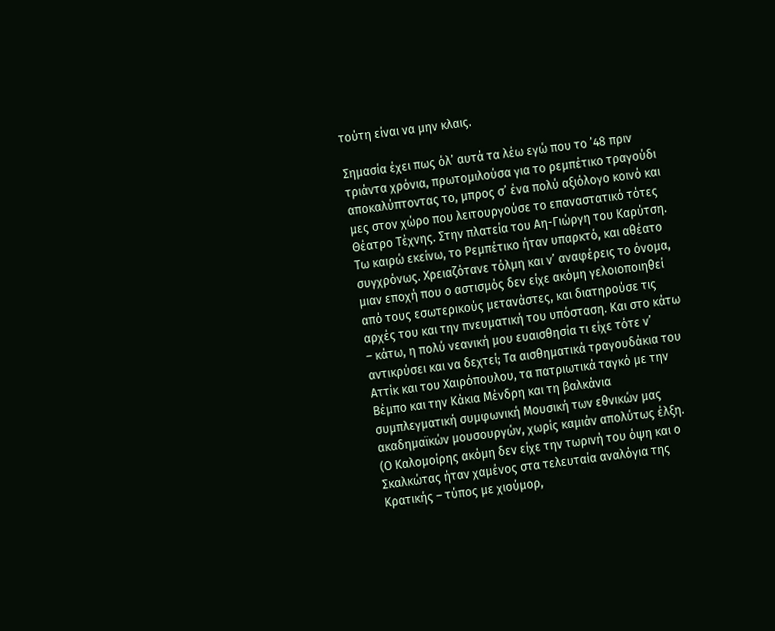τούτη είναι να μην κλαις.

Σημασία έχει πως όλ’ αυτά τα λέω εγώ που το ’48 πριν τριάντα χρόνια, πρωτομιλούσα για το ρεμπέτικο τραγούδι αποκαλύπτοντας το, μπρος σ’ ένα πολύ αξιόλογο κοινό και μες στον χώρο που λειτουργούσε το επαναστατικό τότες Θέατρο Τέχνης. Στην πλατεία του Αη-Γιώργη του Καρύτση. Τω καιρώ εκείνω, το Ρεμπέτικο ήταν υπαρκτό, και αθέατο συγχρόνως. Χρειαζότανε τόλμη και ν’ αναφέρεις το όνομα, μιαν εποχή που ο αστισμός δεν είχε ακόμη γελοιοποιηθεί από τους εσωτερικούς μετανάστες, και διατηρούσε τις αρχές του και την πνευματική του υπόσταση. Και στο κάτω – κάτω, η πολύ νεανική μου ευαισθησία τι είχε τότε ν’ αντικρύσει και να δεχτεί; Τα αισθηματικά τραγουδάκια του Αττίκ και του Χαιρόπουλου, τα πατριωτικά ταγκό με την Βέμπο και την Κάκια Μένδρη και τη βαλκάνια συμπλεγματική συμφωνική Μουσική των εθνικών μας ακαδημαϊκών μουσουργών, χωρίς καμιάν απολύτως έλξη. (Ο Καλομοίρης ακόμη δεν είχε την τωρινή του όψη και ο Σκαλκώτας ήταν χαμένος στα τελευταία αναλόγια της Κρατικής – τύπος με χιούμορ,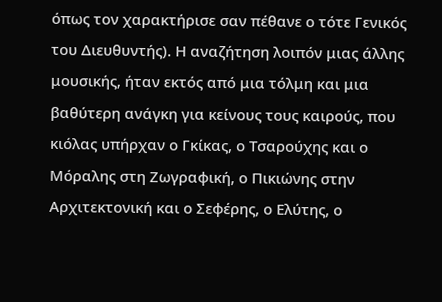όπως τον χαρακτήρισε σαν πέθανε ο τότε Γενικός του Διευθυντής). Η αναζήτηση λοιπόν μιας άλλης μουσικής, ήταν εκτός από μια τόλμη και μια βαθύτερη ανάγκη για κείνους τους καιρούς, που κιόλας υπήρχαν ο Γκίκας, ο Τσαρούχης και ο Μόραλης στη Ζωγραφική, ο Πικιώνης στην Αρχιτεκτονική και ο Σεφέρης, ο Ελύτης, ο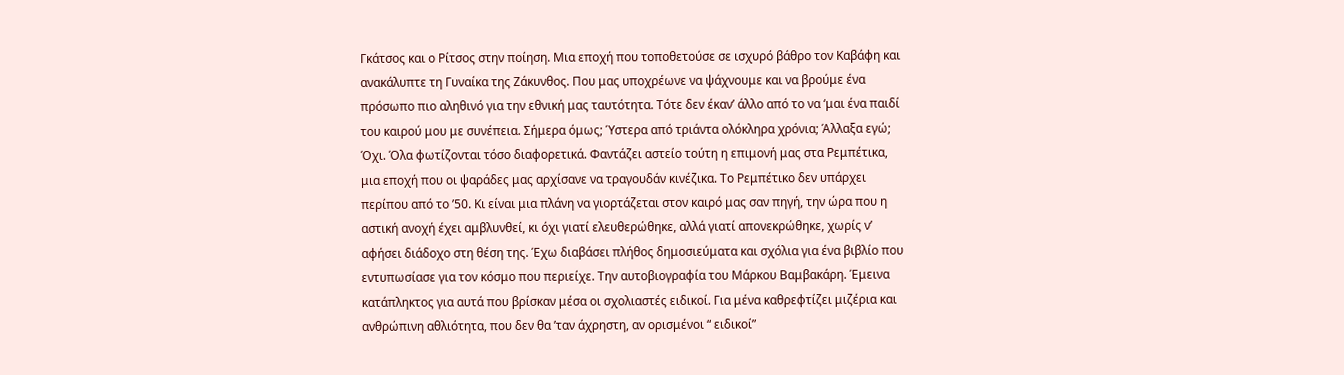Γκάτσος και ο Ρίτσος στην ποίηση. Μια εποχή που τοποθετούσε σε ισχυρό βάθρο τον Καβάφη και ανακάλυπτε τη Γυναίκα της Ζάκυνθος. Που μας υποχρέωνε να ψάχνουμε και να βρούμε ένα πρόσωπο πιο αληθινό για την εθνική μας ταυτότητα. Τότε δεν έκαν’ άλλο από το να ‘μαι ένα παιδί του καιρού μου με συνέπεια. Σήμερα όμως; Ύστερα από τριάντα ολόκληρα χρόνια; Άλλαξα εγώ; Όχι. Όλα φωτίζονται τόσο διαφορετικά. Φαντάζει αστείο τούτη η επιμονή μας στα Ρεμπέτικα, μια εποχή που οι ψαράδες μας αρχίσανε να τραγουδάν κινέζικα. Το Ρεμπέτικο δεν υπάρχει περίπου από το ’50. Κι είναι μια πλάνη να γιορτάζεται στον καιρό μας σαν πηγή, την ώρα που η αστική ανοχή έχει αμβλυνθεί, κι όχι γιατί ελευθερώθηκε, αλλά γιατί απονεκρώθηκε, χωρίς ν’ αφήσει διάδοχο στη θέση της. Έχω διαβάσει πλήθος δημοσιεύματα και σχόλια για ένα βιβλίο που εντυπωσίασε για τον κόσμο που περιείχε. Την αυτοβιογραφία του Μάρκου Βαμβακάρη. Έμεινα κατάπληκτος για αυτά που βρίσκαν μέσα οι σχολιαστές ειδικοί. Για μένα καθρεφτίζει μιζέρια και ανθρώπινη αθλιότητα, που δεν θα ’ταν άχρηστη, αν ορισμένοι “ ειδικοί”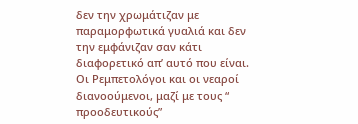δεν την χρωμάτιζαν με παραμορφωτικά γυαλιά και δεν την εμφάνιζαν σαν κάτι διαφορετικό απ’ αυτό που είναι. Οι Ρεμπετολόγοι και οι νεαροί διανοούμενοι, μαζί με τους “ προοδευτικούς”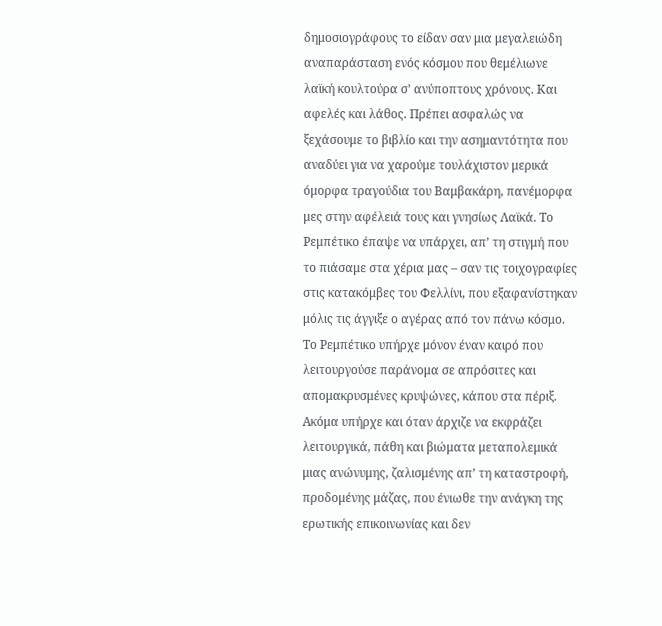δημοσιογράφους το είδαν σαν μια μεγαλειώδη αναπαράσταση ενός κόσμου που θεμέλιωνε λαϊκή κουλτούρα σ’ ανύποπτους χρόνους. Και αφελές και λάθος. Πρέπει ασφαλώς να ξεχάσουμε το βιβλίο και την ασημαντότητα που αναδύει για να χαρούμε τουλάχιστον μερικά όμορφα τραγούδια του Βαμβακάρη, πανέμορφα μες στην αφέλειά τους και γνησίως Λαϊκά. Το Ρεμπέτικο έπαψε να υπάρχει, απ’ τη στιγμή που το πιάσαμε στα χέρια μας – σαν τις τοιχογραφίες στις κατακόμβες του Φελλίνι, που εξαφανίστηκαν μόλις τις άγγιξε ο αγέρας από τον πάνω κόσμο. Το Ρεμπέτικο υπήρχε μόνον έναν καιρό που λειτουργούσε παράνομα σε απρόσιτες και απομακρυσμένες κρυψώνες, κάπου στα πέριξ. Ακόμα υπήρχε και όταν άρχιζε να εκφράζει λειτουργικά, πάθη και βιώματα μεταπολεμικά μιας ανώνυμης, ζαλισμένης απ’ τη καταστροφή, προδομένης μάζας, που ένιωθε την ανάγκη της ερωτικής επικοινωνίας και δεν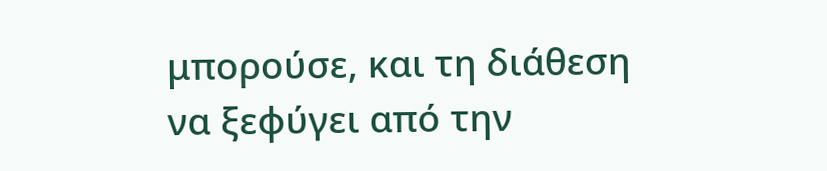μπορούσε, και τη διάθεση να ξεφύγει από την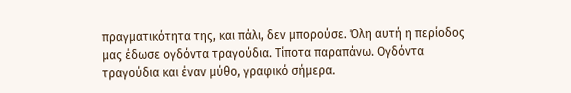πραγματικότητα της, και πάλι, δεν μπορούσε. Όλη αυτή η περίοδος μας έδωσε ογδόντα τραγούδια. Τίποτα παραπάνω. Ογδόντα τραγούδια και έναν μύθο, γραφικό σήμερα.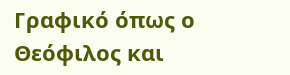Γραφικό όπως ο Θεόφιλος και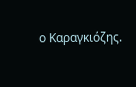ο Καραγκιόζης.